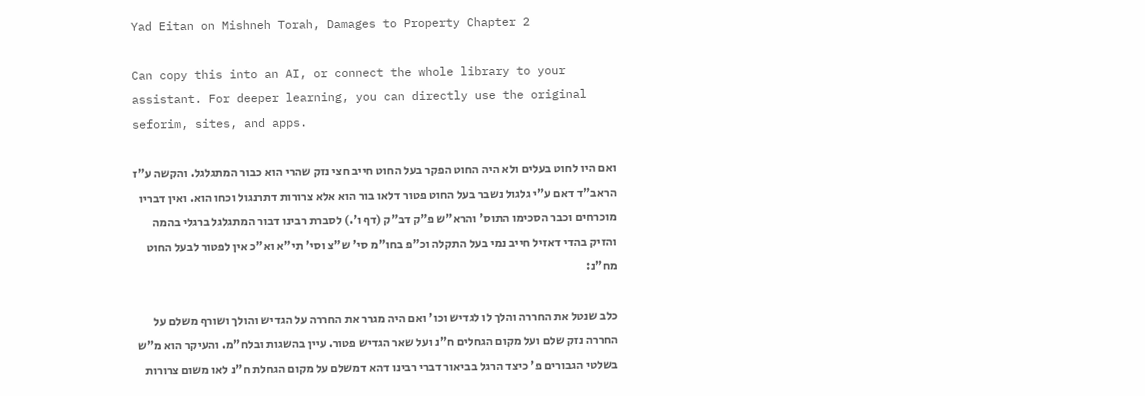Yad Eitan on Mishneh Torah, Damages to Property Chapter 2

Can copy this into an AI, or connect the whole library to your assistant. For deeper learning, you can directly use the original seforim, sites, and apps.

ואם היו לחוט בעלים ולא היה החוט הפקר בעל החוט חייב חצי נזק שהרי הוא כבור המתגלגל. והקשה ע"ז הראב"ד דאם ע"י גלגול נשבר בעל החוט פטור דלאו בור הוא אלא צרורות דתרנגול וכחו הוא. ואין דבריו מוכרחים וכבר הסכימו התוס' והרא"ש פ"ק דב"ק (דף ו'.) לסברת רבינו דבור המתגלגל ברגלי בהמה והזיק בהדי דאזיל חייב נמי בעל התקלה וכ"פ בחו"מ סי' ש"צ וסי' תי"א וא"כ אין לפטור לבעל החוט מח"נ:

כלב שנטל את החררה והלך לו לגדיש וכו' ואם היה מגרר את החררה על הגדיש והולך ושורף משלם על החררה נזק שלם ועל מקום הגחלים ח"נ ועל שאר הגדיש פטור. עיין בהשגות ובלח"מ. והעיקר הוא מ"ש בשלטי הגבורים פ' כיצד הרגל בביאור דברי רבינו דהא דמשלם על מקום הגחלת ח"נ לאו משום צרורות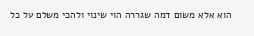הוא אלא משום דמה שגררה הוי שינוי ולהכי משלם על כל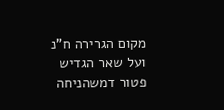מקום הגרירה ח"נ ועל שאר הגדיש פטור דמשהניחה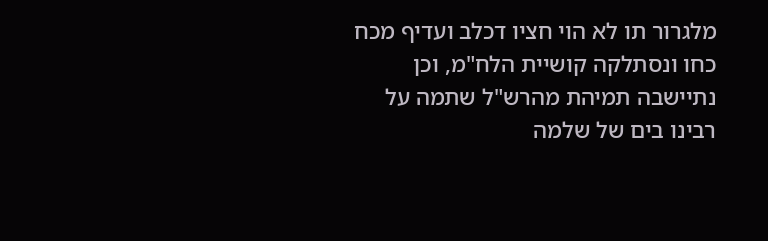מלגרור תו לא הוי חציו דכלב ועדיף מכח כחו ונסתלקה קושיית הלח"מ, וכן נתיישבה תמיהת מהרש"ל שתמה על רבינו בים של שלמה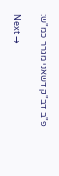פ"ב דב"ק דשאני מגרר כמ"ש:

Next →